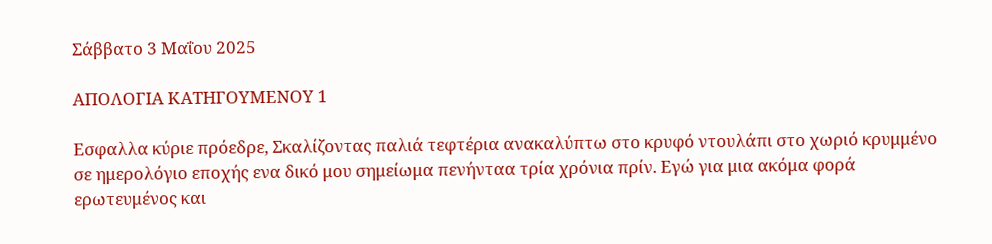Σάββατο 3 Μαΐου 2025

ΑΠΟΛΟΓΙΑ ΚΑΤΗΓΟΥΜΕΝΟΥ 1

Εσφαλλα κύριε πρόεδρε, Σκαλίζοντας παλιά τεφτέρια ανακαλύπτω στο κρυφό ντουλάπι στο χωριό κρυμμένο σε ημερολόγιο εποχής ενα δικό μου σημείωμα πενήνταα τρία χρόνια πρίν. Εγώ για μια ακόμα φορά ερωτευμένος και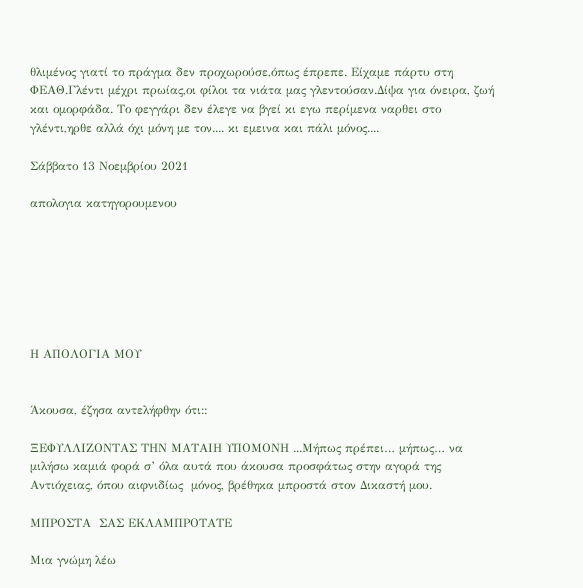θλιμένος γιατί το πράγμα δεν προχωρούσε,όπως έπρεπε. Είχαμε πάρτυ στη ΦΕΑΘ.Γλέντι μέχρι πρωίας,οι φίλοι τα νιάτα μας γλεντούσαν.Δίψα για όνειρα, ζωή και ομορφάδα. Το φεγγάρι δεν έλεγε να βγεί κι εγω περίμενα ναρθει στο γλέντι,ηρθε αλλά όχι μόνη με τον.... κι εμεινα και πάλι μόνος....

Σάββατο 13 Νοεμβρίου 2021

απολογια κατηγορουμενου







Η ΑΠΟΛΟΓΙΑ ΜΟΥ


Άκουσα, έζησα αντελήφθην ότι::

ΞΕΦΥΛΛΙΖΟΝΤΑΣ ΤΗΝ ΜΑΤΑΙΗ ΥΠΟΜΟΝΗ ...Μήπως πρέπει… μήπως… να μιλήσω καμιά φορά σ’ όλα αυτά που άκουσα προσφάτως στην αγορά της Αντιόχειας, όπου αιφνιδίως  μόνος, βρέθηκα μπροστά στον Δικαστή μου.

ΜΠΡΟΣΤΑ  ΣΑΣ ΕΚΛΑΜΠΡΟΤΑΤΕ

Μια γνώμη λέω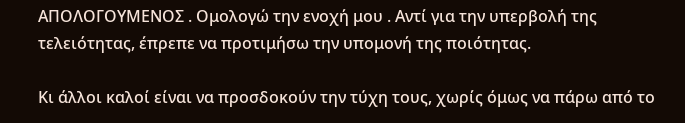ΑΠΟΛΟΓΟΥΜΕΝΟΣ . Ομολογώ την ενοχή μου . Αντί για την υπερβολή της τελειότητας, έπρεπε να προτιμήσω την υπομονή της ποιότητας.

Κι άλλοι καλοί είναι να προσδοκούν την τύχη τους, χωρίς όμως να πάρω από το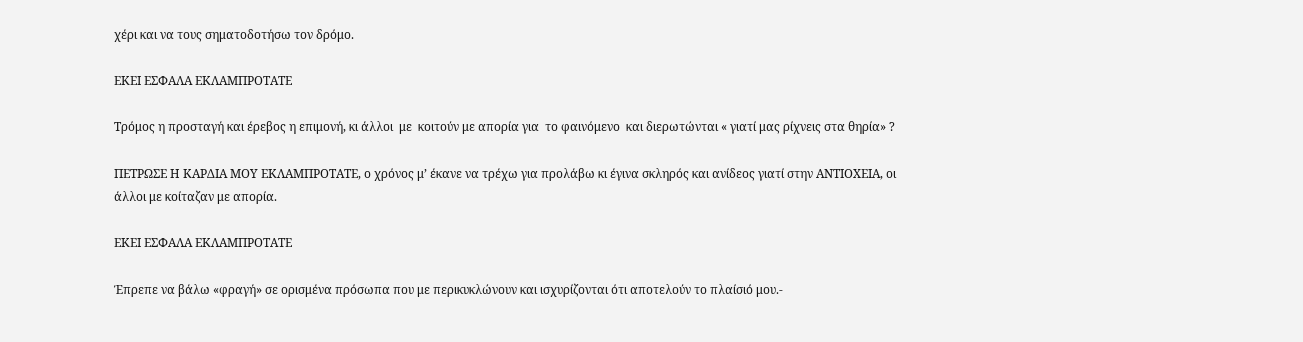χέρι και να τους σηματοδοτήσω τον δρόμο.

ΕΚΕΙ ΕΣΦΑΛΑ ΕΚΛΑΜΠΡΟΤΑΤΕ

Τρόμος η προσταγή και έρεβος η επιμονή, κι άλλοι  με  κοιτούν με απορία για  το φαινόμενο  και διερωτώνται « γιατί μας ρίχνεις στα θηρία» ?

ΠΕΤΡΩΣΕ Η ΚΑΡΔΙΑ ΜΟΥ ΕΚΛΑΜΠΡΟΤΑΤΕ, ο χρόνος μ’ έκανε να τρέχω για προλάβω κι έγινα σκληρός και ανίδεος γιατί στην ΑΝΤΙΟΧΕΙΑ, οι άλλοι με κοίταζαν με απορία.

ΕΚΕΙ ΕΣΦΑΛΑ ΕΚΛΑΜΠΡΟΤΑΤΕ

Έπρεπε να βάλω «φραγή» σε ορισμένα πρόσωπα που με περικυκλώνουν και ισχυρίζονται ότι αποτελούν το πλαίσιό μου.-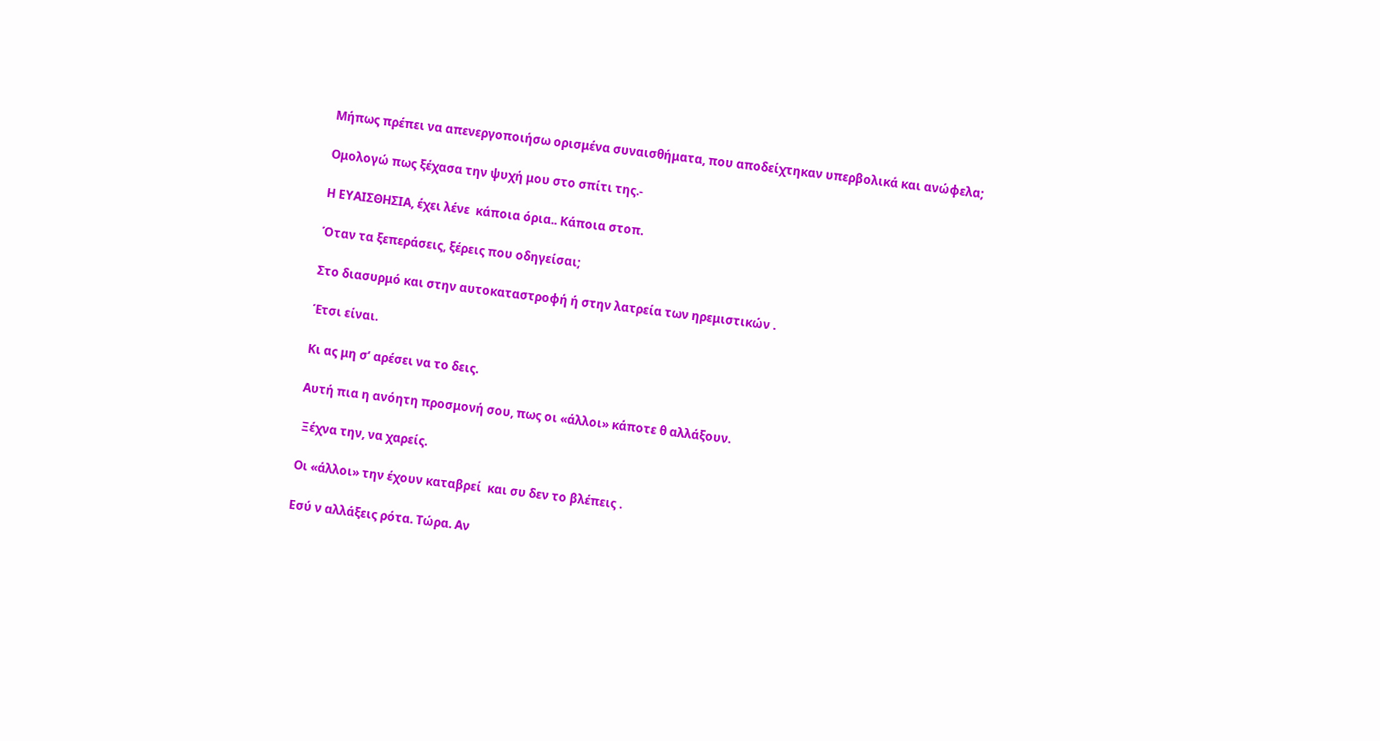Μήπως πρέπει να απενεργοποιήσω ορισμένα συναισθήματα, που αποδείχτηκαν υπερβολικά και ανώφελα;

Ομολογώ πως ξέχασα την ψυχή μου στο σπίτι της.-

Η ΕΥΑΙΣΘΗΣΙΑ, έχει λένε  κάποια όρια.. Κάποια στοπ.

Όταν τα ξεπεράσεις, ξέρεις που οδηγείσαι;

Στο διασυρμό και στην αυτοκαταστροφή ή στην λατρεία των ηρεμιστικών .

Έτσι είναι.

Κι ας μη σ’ αρέσει να το δεις.

Αυτή πια η ανόητη προσμονή σου, πως οι «άλλοι» κάποτε θ αλλάξουν.

 Ξέχνα την, να χαρείς.

Οι «άλλοι» την έχουν καταβρεί  και συ δεν το βλέπεις .

Εσύ ν αλλάξεις ρότα. Τώρα. Αν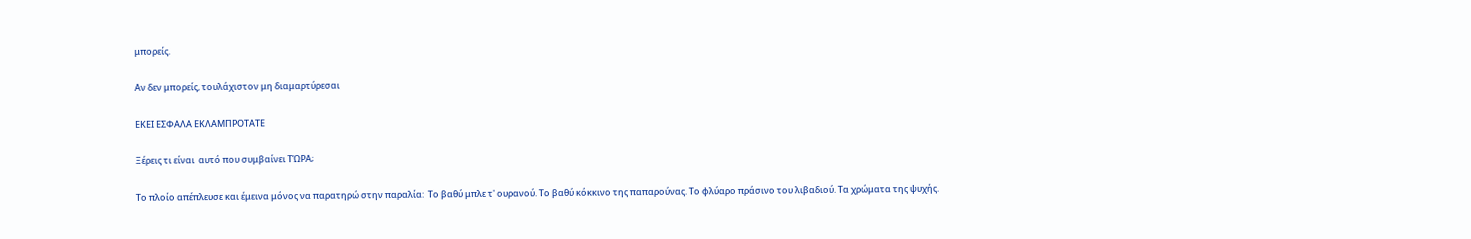μπορείς.

Αν δεν μπορείς, τουλάχιστον μη διαμαρτύρεσαι

ΕΚΕΙ ΕΣΦΑΛΑ ΕΚΛΑΜΠΡΟΤΑΤΕ

Ξέρεις τι είναι  αυτό που συμβαίνει ΤΏΡΑ;

Το πλοίο απέπλευσε και έμεινα μόνος να παρατηρώ στην παραλία:  Το βαθύ μπλε τ' ουρανού. Το βαθύ κόκκινο της παπαρούνας. Το φλύαρο πράσινο του λιβαδιού. Τα χρώματα της ψυχής.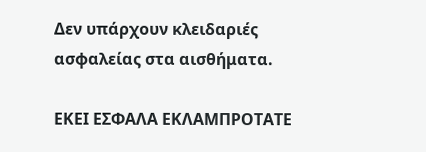Δεν υπάρχουν κλειδαριές ασφαλείας στα αισθήματα.

ΕΚΕΙ ΕΣΦΑΛΑ ΕΚΛΑΜΠΡΟΤΑΤΕ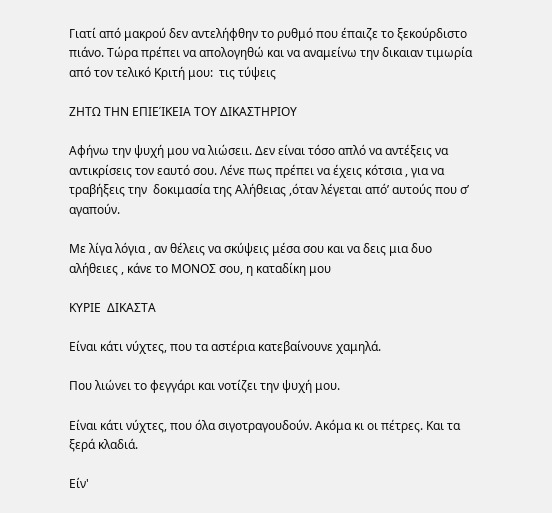Γιατί από μακρού δεν αντελήφθην το ρυθμό που έπαιζε το ξεκούρδιστο πιάνο. Τώρα πρέπει να απολογηθώ και να αναμείνω την δικαιαν τιμωρία από τον τελικό Κριτή μου:  τις τύψεις

ΖΗΤΩ ΤΗΝ ΕΠΙΕΊΚΕΙΑ ΤΟΥ ΔΙΚΑΣΤΗΡΙΟΥ

Αφήνω την ψυχή μου να λιώσειι. Δεν είναι τόσο απλό να αντέξεις να αντικρίσεις τον εαυτό σου. Λένε πως πρέπει να έχεις κότσια , για να τραβήξεις την  δοκιμασία της Αλήθειας ,όταν λέγεται από’ αυτούς που σ’ αγαπούν.

Με λίγα λόγια , αν θέλεις να σκύψεις μέσα σου και να δεις μια δυο αλήθειες , κάνε το ΜΟΝΟΣ σου, η καταδίκη μου

ΚΥΡΙΕ  ΔΙΚΑΣΤΑ

Είναι κάτι νύχτες, που τα αστέρια κατεβαίνουνε χαμηλά.

Που λιώνει το φεγγάρι και νοτίζει την ψυχή μου.

Είναι κάτι νύχτες, που όλα σιγοτραγουδούν. Ακόμα κι οι πέτρες. Και τα ξερά κλαδιά.

Είν'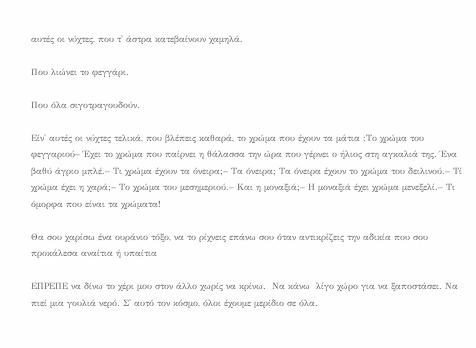αυτές οι νύχτες, που τ' άστρα κατεβαίνουν χαμηλά.

Που λιώνει το φεγγάρι.

Που όλα σιγοτραγουδούν.

Είν' αυτές οι νύχτες τελικά, που βλέπεις καθαρά, το χρώμα που έχουν τα μάτια :Το χρώμα του φεγγαριού– Έχει το χρώμα που παίρνει η θάλασσα την ώρα που γέρνει ο ήλιος στη αγκαλιά της. Ένα βαθύ άγριο μπλέ.– Τι χρώμα έχουν τα όνειρα;– Τα όνειρα; Τα όνειρα έχουν το χρώμα του δειλινού.– Τί χρώμα έχει η χαρά;– Το χρώμα του μεσημεριού.– Και η μοναξιά;– Η μοναξιά έχει χρώμα μενεξελί.– Τι όμορφα που είναι τα χρώματα!

Θα σου χαρίσω ένα ουράνιο τόξο, να το ρίχνεις επάνω σου όταν αντικρίζεις την αδικία που σου προκάλεσα αναίτια ή υπαίτια

ΕΠΡΕΠΕ να δίνω το χέρι μου στον άλλο χωρίς να κρίνω.  Να κάνω  λίγο χώρο για να ξαποστάσει. Να πιεί μια γουλιά νερό. Σ' αυτό τον κόσμο, όλοι έχουμε μερίδιο σε όλα.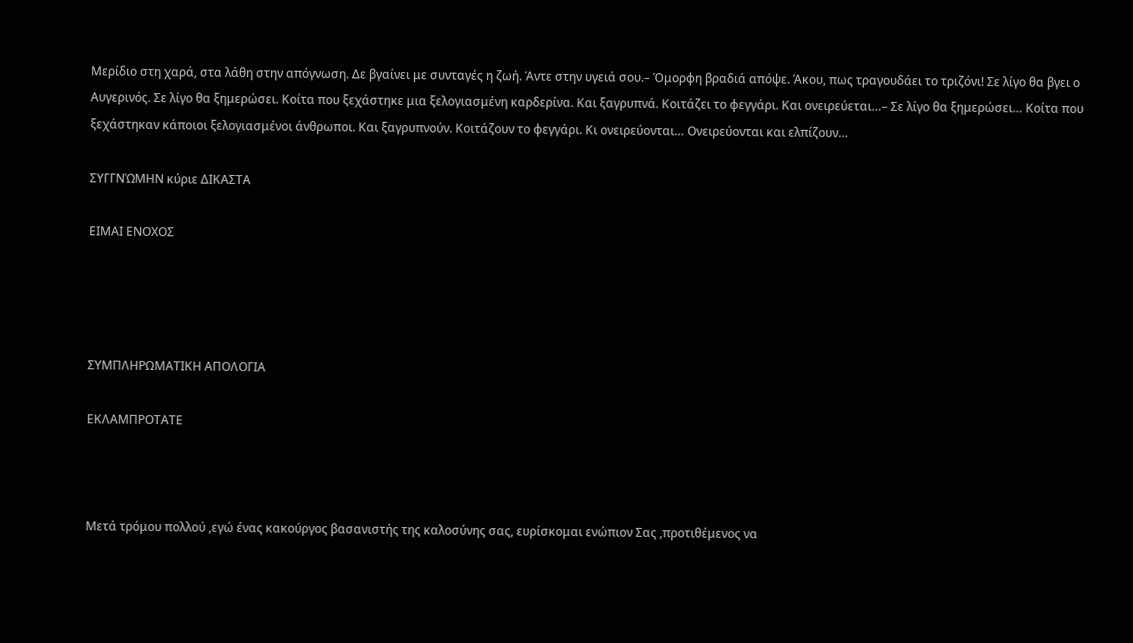Μερίδιο στη χαρά, στα λάθη στην απόγνωση. Δε βγαίνει με συνταγές η ζωή. Άντε στην υγειά σου.– Όμορφη βραδιά απόψε. Άκου, πως τραγουδάει το τριζόνι! Σε λίγο θα βγει ο Αυγερινός. Σε λίγο θα ξημερώσει. Κοίτα που ξεχάστηκε μια ξελογιασμένη καρδερίνα. Και ξαγρυπνά. Κοιτάζει το φεγγάρι. Και ονειρεύεται…– Σε λίγο θα ξημερώσει… Κοίτα που ξεχάστηκαν κάποιοι ξελογιασμένοι άνθρωποι. Και ξαγρυπνούν. Κοιτάζουν το φεγγάρι. Κι ονειρεύονται… Ονειρεύονται και ελπίζουν…

ΣΥΓΓΝΏΜΗΝ κύριε ΔΙΚΑΣΤΑ

ΕΙΜΑΙ ΕΝΟΧΟΣ




ΣΥΜΠΛΗΡΩΜΑΤΙΚΗ ΑΠΟΛΟΓΙΑ

ΕΚΛΑΜΠΡΟΤΑΤΕ



Μετά τρόμου πολλού ,εγώ ένας κακούργος βασανιστής της καλοσύνης σας, ευρίσκομαι ενώπιον Σας ,προτιθέμενος να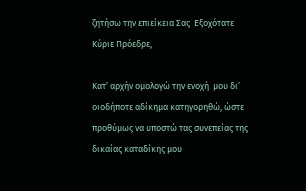ζητήσω την επιείκεια Σας  Εξοχότατε Κύριε Πρόεδρε,

Κατ’ αρχήν ομολογώ την ενοχή  μου δι’ οιοδήποτε αδίκημα κατηγορηθώ, ώστε προθύμως να υποστώ τας συνεπείας της δικαίας καταδίκης μου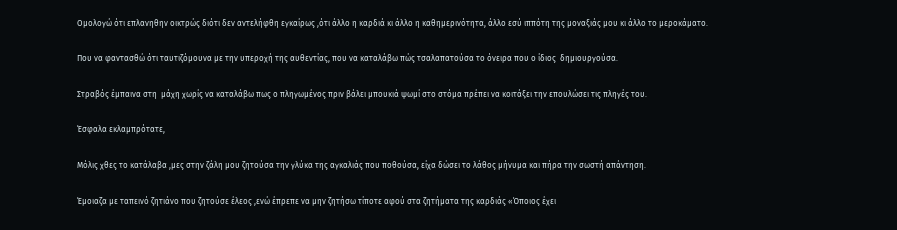Ομολογώ ότι επλανηθην οικτρώς διότι δεν αντελήφθη εγκαίρως ,ότι άλλο η καρδιά κι άλλο η καθημερινότητα, άλλο εσύ ιππότη της μοναξιάς μου κι άλλο το μεροκάματο.

Που να φαντασθώ ότι ταυτιζόμουνα με την υπεροχή της αυθεντίας, που να καταλάβω πώς τσαλαπατούσα το όνειρα που ο ίδιος  δημιουργούσα.

Στραβός έμπαινα στη  μάχη χωρίς να καταλάβω πως ο πληγωμένος πριν βάλει μπουκιά ψωμί στο στόμα πρέπει να κοιτάξει την επουλώσει τις πληγές του.

Έσφαλα εκλαμπρότατε,

Μόλις χθες το κατάλαβα ,μες στην ζάλη μου ζητούσα την γλύκα της αγκαλιάς που ποθούσα, είχα δώσει το λάθος μήνυμα και πήρα την σωστή απάντηση.

Έμοιαζα με ταπεινό ζητιάνο που ζητούσε έλεος ,ενώ έπρεπε να μην ζητήσω τίποτε αφού στα ζητήματα της καρδιάς «Όποιος έχει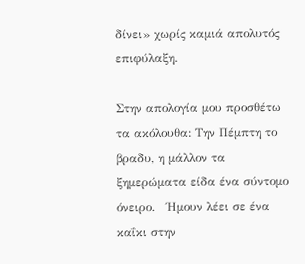δίνει» χωρίς καμιά απολυτός επιφύλαξη.

Στην απολογία μου προσθέτω  τα ακόλουθα: Την Πέμπτη το βραδυ, η μάλλον τα ξημερώματα είδα ένα σύντομο όνειρο.   Ήμουν λέει σε ένα καΐκι στην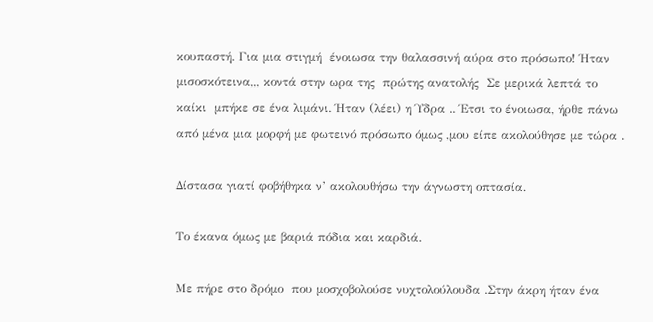κουπαστή. Για μια στιγμή  ένοιωσα την θαλασσινή αύρα στο πρόσωπο! Ήταν μισοσκότεινα,,, κοντά στην ωρα της  πρώτης ανατολής  Σε μερικά λεπτά το καίκι  μπήκε σε ένα λιμάνι. Ήταν (λέει) η Ύδρα .. Έτσι το ένοιωσα, ήρθε πάνω από μένα μια μορφή με φωτεινό πρόσωπο όμως ,μου είπε ακολούθησε με τώρα .

Δίστασα γιατί φοβήθηκα ν’ ακολουθήσω την άγνωστη οπτασία.

Το έκανα όμως με βαριά πόδια και καρδιά.

Με πήρε στο δρόμο  που μοσχοβολούσε νυχτολούλουδα .Στην άκρη ήταν ένα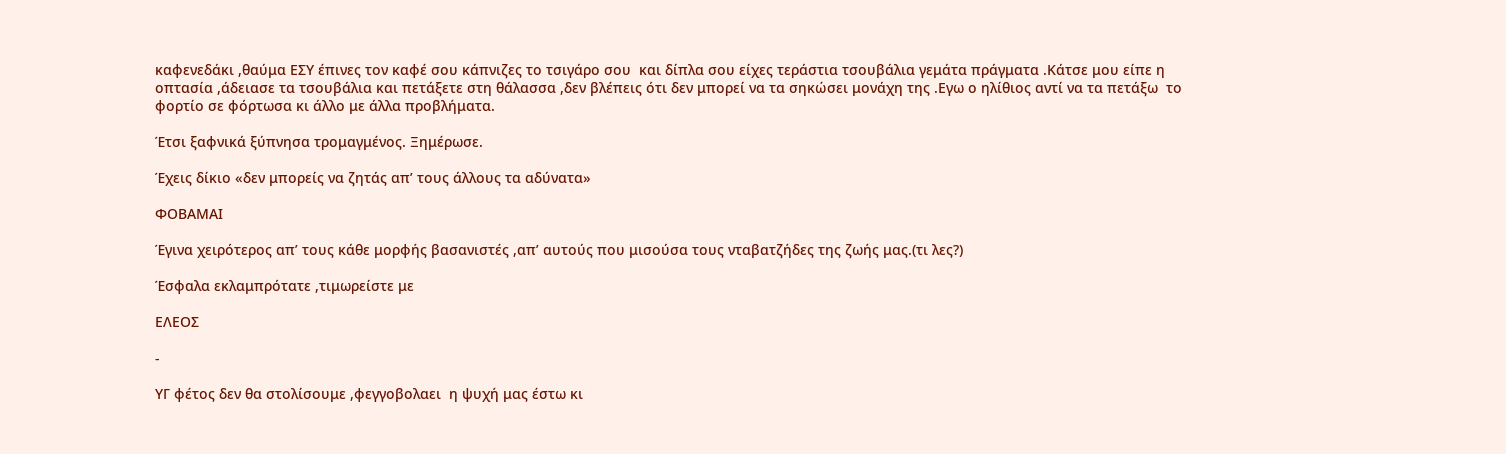καφενεδάκι ,θαύμα ΕΣΥ έπινες τον καφέ σου κάπνιζες το τσιγάρο σου  και δίπλα σου είχες τεράστια τσουβάλια γεμάτα πράγματα .Κάτσε μου είπε η οπτασία ,άδειασε τα τσουβάλια και πετάξετε στη θάλασσα ,δεν βλέπεις ότι δεν μπορεί να τα σηκώσει μονάχη της .Εγω ο ηλίθιος αντί να τα πετάξω  το φορτίο σε φόρτωσα κι άλλο με άλλα προβλήματα.

Έτσι ξαφνικά ξύπνησα τρομαγμένος. Ξημέρωσε.

Έχεις δίκιο «δεν μπορείς να ζητάς απ’ τους άλλους τα αδύνατα»

ΦΟΒΑΜΑΙ

Έγινα χειρότερος απ’ τους κάθε μορφής βασανιστές ,απ’ αυτούς που μισούσα τους νταβατζήδες της ζωής μας.(τι λες?)

Έσφαλα εκλαμπρότατε ,τιμωρείστε με

ΕΛΕΟΣ

-

ΥΓ φέτος δεν θα στολίσουμε ,φεγγοβολαει  η ψυχή μας έστω κι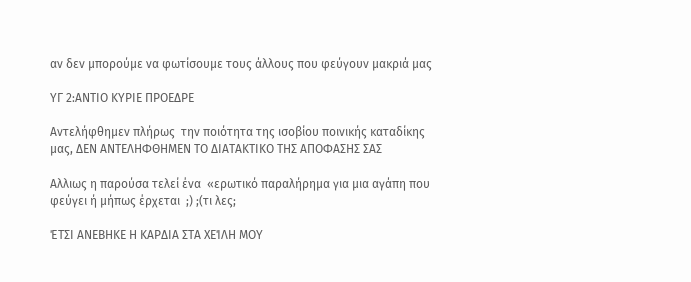αν δεν μπορούμε να φωτίσουμε τους άλλους που φεύγουν μακριά μας

ΥΓ 2:ΑΝΤΙΟ ΚΥΡΙΕ ΠΡΟΕΔΡΕ

Αντελήφθημεν πλήρως  την ποιότητα της ισοβίου ποινικής καταδίκης μας, ΔΕΝ ΑΝΤΕΛΗΦΘΗΜΕΝ ΤΟ ΔΙΑΤΑΚΤΙΚΟ ΤΗΣ ΑΠΟΦΑΣΗΣ ΣΑΣ

Αλλιως η παρούσα τελεί ένα  «ερωτικό παραλήρημα για μια αγάπη που φεύγει ή μήπως έρχεται  ;) ;(τι λες;

ΈΤΣΙ ΑΝΕΒΗΚΕ Η ΚΑΡΔΙΑ ΣΤΑ ΧΕΊΛΗ ΜΟΥ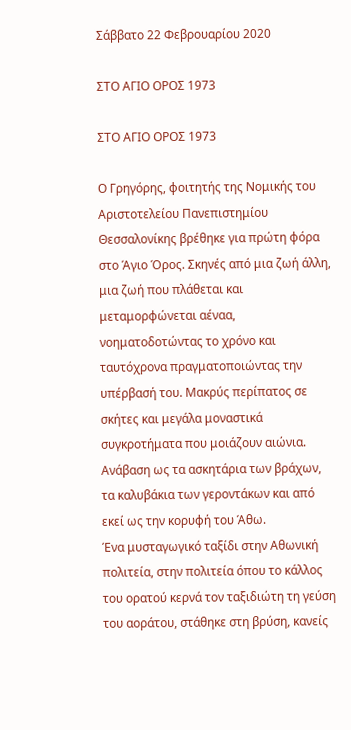Σάββατο 22 Φεβρουαρίου 2020

ΣΤΟ ΑΓΙΟ ΟΡΟΣ 1973

ΣΤΟ ΑΓΙΟ ΟΡΟΣ 1973

Ο Γρηγόρης, φοιτητής της Νομικής του Αριστοτελείου Πανεπιστημίου Θεσσαλονίκης βρέθηκε για πρώτη φόρα στο Άγιο Όρος. Σκηνές από μια ζωή άλλη, μια ζωή που πλάθεται και μεταμορφώνεται αέναα, νοηματοδοτώντας το χρόνο και ταυτόχρονα πραγματοποιώντας την υπέρβασή του. Μακρύς περίπατος σε σκήτες και μεγάλα μοναστικά συγκροτήματα που μοιάζουν αιώνια. Ανάβαση ως τα ασκητάρια των βράχων, τα καλυβάκια των γεροντάκων και από εκεί ως την κορυφή του Άθω.
Ένα μυσταγωγικό ταξίδι στην Αθωνική πολιτεία, στην πολιτεία όπου το κάλλος του ορατού κερνά τον ταξιδιώτη τη γεύση του αοράτου, στάθηκε στη βρύση, κανείς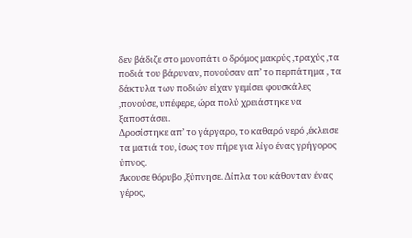δεν βάδιζε στο μονοπάτι ο δρόμος μακρύς ,τραχύς ,τα ποδιά του βάρυναν, πονούσαν απ’ το περπάτημα , τα δάκτυλα των ποδιών είχαν γεμίσει φουσκάλες ,πονούσε, υπέφερε, ώρα πολύ χρειάστηκε να ξαποστάσει.
Δροσίστηκε απ’ το γάργαρο, το καθαρό νερό ,έκλεισε τα ματιά του, ίσως τον πήρε για λίγο ένας γρήγορος ύπνος.
Άκουσε θόρυβο ,ξύπνησε. Δίπλα του κάθονταν ένας γέρος,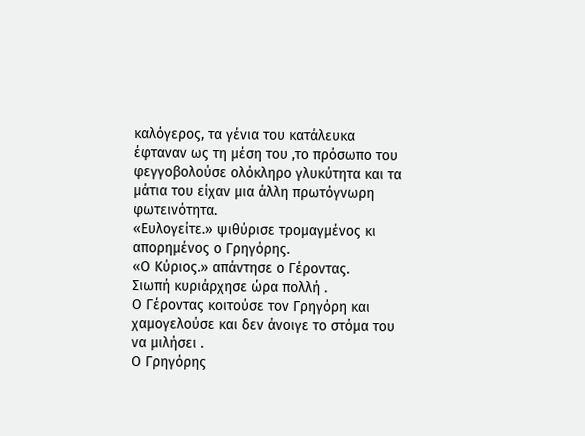καλόγερος, τα γένια του κατάλευκα έφταναν ως τη μέση του ,το πρόσωπο του φεγγοβολούσε ολόκληρο γλυκύτητα και τα μάτια του είχαν μια άλλη πρωτόγνωρη φωτεινότητα.
«Ευλογείτε.» ψιθύρισε τρομαγμένος κι απορημένος ο Γρηγόρης.
«Ο Κύριος.» απάντησε ο Γέροντας.
Σιωπή κυριάρχησε ώρα πολλή .
Ο Γέροντας κοιτούσε τον Γρηγόρη και χαμογελούσε και δεν άνοιγε το στόμα του να μιλήσει .
Ο Γρηγόρης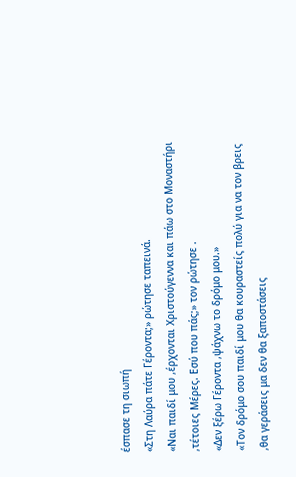έσπασε τη σιωπή
«Στη Λαύρα πάτε Γέροντα;» ρώτησε ταπεινά.
«Ναι παιδί μου ,έρχονται Χριστούγεννα και πάω στο Μοναστήρι ,τέτοιες Μέρες. Εσύ που πάς;» τον ρώτησε .
«Δεν ξέρω Γέροντα ,ψάχνω το δρόμο μου.»
«Τον δρόμο σου παιδί μου θα κουραστείς πολύ για να τον βρεις ,θα γεράσεις μα δεν θα ξαποστάσεις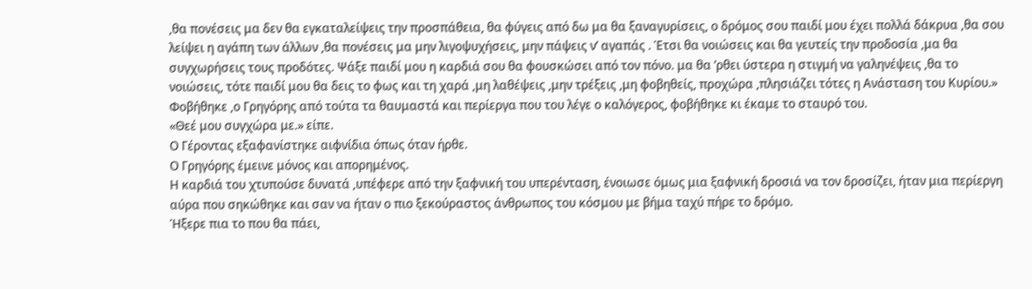,θα πονέσεις μα δεν θα εγκαταλείψεις την προσπάθεια, θα φύγεις από δω μα θα ξαναγυρίσεις, ο δρόμος σου παιδί μου έχει πολλά δάκρυα ,θα σου λείψει η αγάπη των άλλων ,θα πονέσεις μα μην λιγοψυχήσεις, μην πάψεις ν’ αγαπάς . Έτσι θα νοιώσεις και θα γευτείς την προδοσία ,μα θα συγχωρήσεις τους προδότες. Ψάξε παιδί μου η καρδιά σου θα φουσκώσει από τον πόνο. μα θα ’ρθει ύστερα η στιγμή να γαληνέψεις ,θα το νοιώσεις, τότε παιδί μου θα δεις το φως και τη χαρά ,μη λαθέψεις ,μην τρέξεις ,μη φοβηθείς, προχώρα ,πλησιάζει τότες η Ανάσταση του Κυρίου.»
Φοβήθηκε ,ο Γρηγόρης από τούτα τα θαυμαστά και περίεργα που του λέγε ο καλόγερος, φοβήθηκε κι έκαμε το σταυρό του.
«Θεέ μου συγχώρα με.» είπε.
Ο Γέροντας εξαφανίστηκε αιφνίδια όπως όταν ήρθε.
Ο Γρηγόρης έμεινε μόνος και απορημένος.
Η καρδιά του χτυπούσε δυνατά ,υπέφερε από την ξαφνική του υπερένταση, ένοιωσε όμως μια ξαφνική δροσιά να τον δροσίζει, ήταν μια περίεργη αύρα που σηκώθηκε και σαν να ήταν ο πιο ξεκούραστος άνθρωπος του κόσμου με βήμα ταχύ πήρε το δρόμο.
Ήξερε πια το που θα πάει,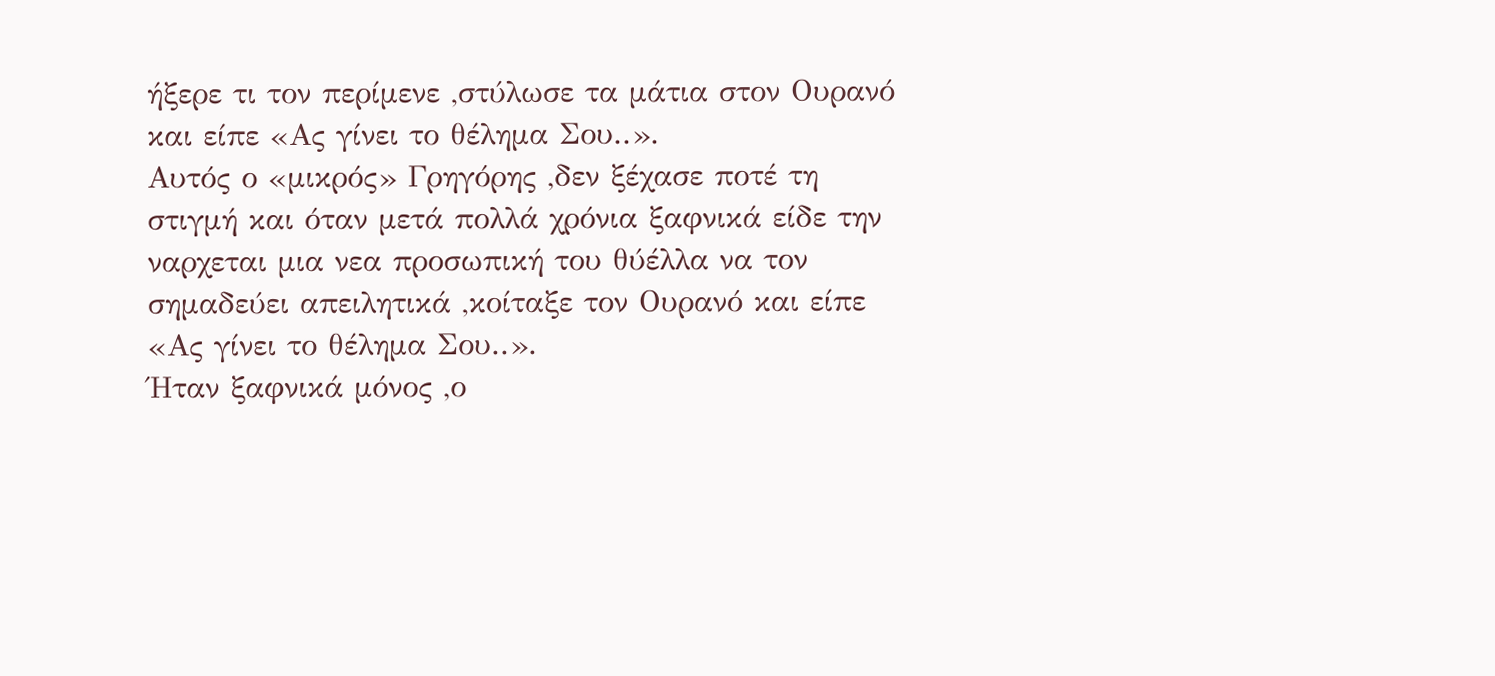ήξερε τι τον περίμενε ,στύλωσε τα μάτια στον Ουρανό και είπε «Ας γίνει το θέλημα Σου..».
Αυτός ο «μικρός» Γρηγόρης ,δεν ξέχασε ποτέ τη στιγμή και όταν μετά πολλά χρόνια ξαφνικά είδε την ναρχεται μια νεα προσωπική του θύέλλα να τον σημαδεύει απειλητικά ,κοίταξε τον Ουρανό και είπε «Ας γίνει το θέλημα Σου..».
Ήταν ξαφνικά μόνος ,ο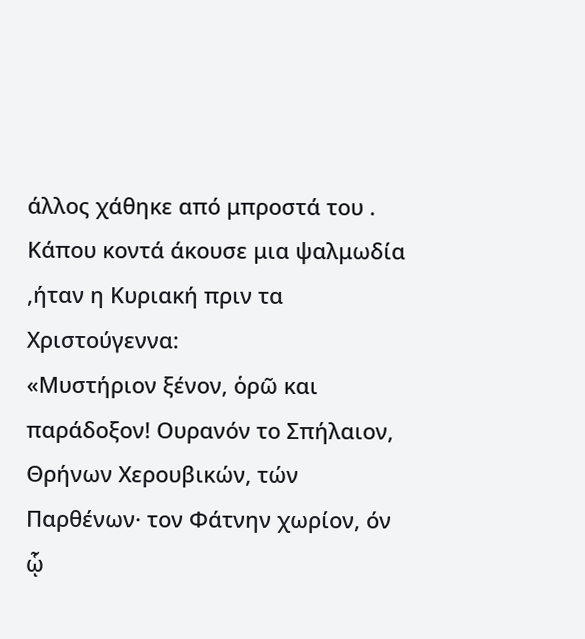άλλος χάθηκε από μπροστά του .
Κάπου κοντά άκουσε μια ψαλμωδία ,ήταν η Κυριακή πριν τα Χριστούγεννα:
«Μυστήριον ξένον, ὁρῶ και παράδοξον! Ουρανόν το Σπήλαιον, Θρήνων Χερουβικών, τών Παρθένων· τον Φάτνην χωρίον, όν ᾧ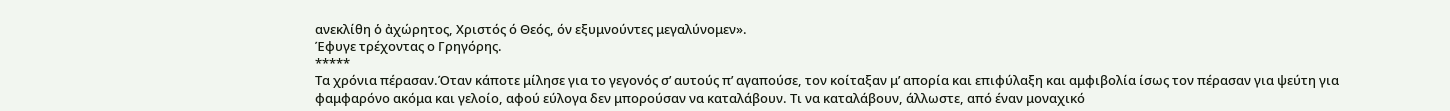ανεκλίθη ὁ ἀχώρητος, Χριστός ό Θεός, όν εξυμνούντες μεγαλύνομεν».
Έφυγε τρέχοντας ο Γρηγόρης.
*****
Τα χρόνια πέρασαν.Όταν κάποτε μίλησε για το γεγονός σ’ αυτούς π’ αγαπούσε, τον κοίταξαν μ’ απορία και επιφύλαξη και αμφιβολία ίσως τον πέρασαν για ψεύτη για φαμφαρόνο ακόμα και γελοίο, αφού εύλογα δεν μπορούσαν να καταλάβουν. Τι να καταλάβουν, άλλωστε, από έναν μοναχικό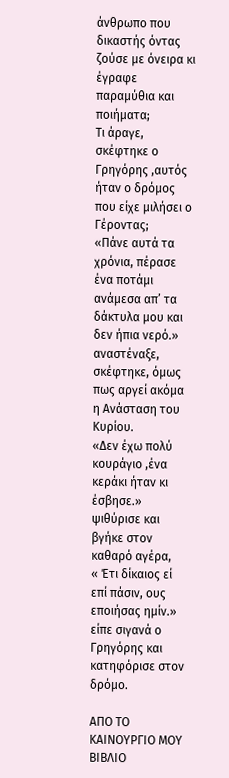άνθρωπο που δικαστής όντας ζούσε με όνειρα κι έγραφε παραμύθια και ποιήματα;
Τι άραγε, σκέφτηκε ο Γρηγόρης ,αυτός ήταν ο δρόμος που είχε μιλήσει ο Γέροντας;
«Πάνε αυτά τα χρόνια, πέρασε ένα ποτάμι ανάμεσα απ’ τα δάκτυλα μου και δεν ήπια νερό.» αναστέναξε, σκέφτηκε, όμως πως αργεί ακόμα η Ανάσταση του Κυρίου.
«Δεν έχω πολύ κουράγιο ,ένα κεράκι ήταν κι έσβησε.» ψιθύρισε και βγήκε στον καθαρό αγέρα,
« Έτι δίκαιος εί επί πάσιν, ους εποιήσας ημίν.» είπε σιγανά ο Γρηγόρης και κατηφόρισε στον δρόμο.

ΑΠΟ ΤΟ ΚΑΙΝΟΥΡΓΙΟ ΜΟΥ ΒΙΒΛΙΟ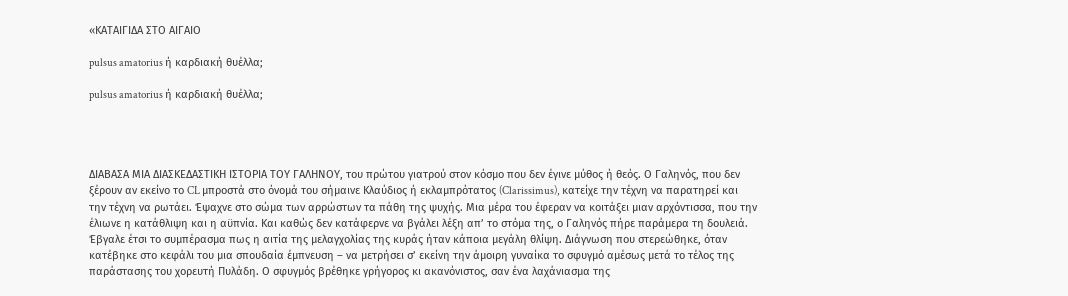«ΚΑΤΑΙΓΙΔΑ ΣΤΟ ΑΙΓΑΙΟ

pulsus amatorius ή καρδιακή θυέλλα;

pulsus amatorius ή καρδιακή θυέλλα;




ΔΙΑΒΑΣΑ ΜΙΑ ΔΙΑΣΚΕΔΑΣΤΙΚΗ ΙΣΤΟΡΙΑ ΤΟΥ ΓΑΛΗΝΟΥ, του πρώτου γιατρού στον κόσμο που δεν έγινε μύθος ή θεός. Ο Γαληνός, που δεν ξέρουν αν εκείνο το CL μπροστά στο όνομά του σήμαινε Κλαύδιος ή εκλαμπρότατος (Clarissimus), κατείχε την τέχνη να παρατηρεί και την τέχνη να ρωτάει. Έψαχνε στο σώμα των αρρώστων τα πάθη της ψυχής. Μια μέρα του έφεραν να κοιτάξει μιαν αρχόντισσα, που την έλιωνε η κατάθλιψη και η αϋπνία. Και καθώς δεν κατάφερνε να βγάλει λέξη απ’ το στόμα της, ο Γαληνός πήρε παράμερα τη δουλειά. Έβγαλε έτσι το συμπέρασμα πως η αιτία της μελαγχολίας της κυράς ήταν κάποια μεγάλη θλίψη. Διάγνωση που στερεώθηκε, όταν κατέβηκε στο κεφάλι του μια σπουδαία έμπνευση – να μετρήσει σ’ εκείνη την άμοιρη γυναίκα το σφυγμό αμέσως μετά το τέλος της παράστασης του χορευτή Πυλάδη. Ο σφυγμός βρέθηκε γρήγορος κι ακανόνιστος, σαν ένα λαχάνιασμα της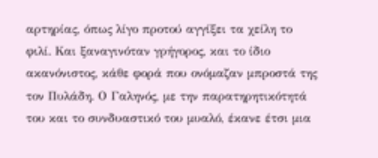αρτηρίας, όπως λίγο προτού αγγίξει τα χείλη το φιλί. Και ξαναγινόταν γρήγορος, και το ίδιο ακανόνιστος, κάθε φορά που ονόμαζαν μπροστά της τον Πυλάδη. Ο Γαληνός, με την παρατηρητικότητά του και το συνδυαστικό του μυαλό, έκανε έτσι μια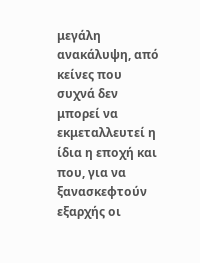μεγάλη ανακάλυψη, από κείνες που συχνά δεν μπορεί να εκμεταλλευτεί η ίδια η εποχή και που, για να ξανασκεφτούν εξαρχής οι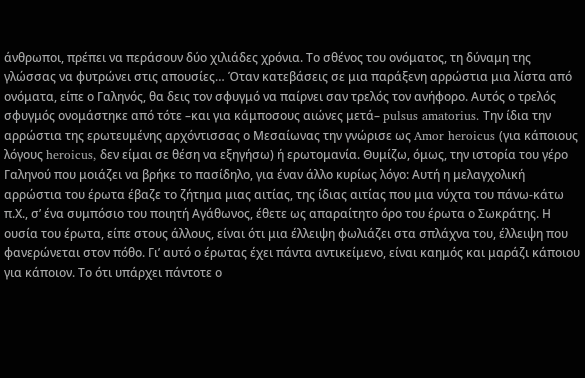άνθρωποι, πρέπει να περάσουν δύο χιλιάδες χρόνια. Το σθένος του ονόματος, τη δύναμη της γλώσσας να φυτρώνει στις απουσίες… Όταν κατεβάσεις σε μια παράξενη αρρώστια μια λίστα από ονόματα, είπε ο Γαληνός, θα δεις τον σφυγμό να παίρνει σαν τρελός τον ανήφορο. Αυτός ο τρελός σφυγμός ονομάστηκε από τότε –και για κάμποσους αιώνες μετά– pulsus amatorius. Την ίδια την αρρώστια της ερωτευμένης αρχόντισσας ο Μεσαίωνας την γνώρισε ως Amor heroicus (για κάποιους λόγους heroicus, δεν είμαι σε θέση να εξηγήσω) ή ερωτομανία. Θυμίζω, όμως, την ιστορία του γέρο Γαληνού που μοιάζει να βρήκε το πασίδηλο, για έναν άλλο κυρίως λόγο: Αυτή η μελαγχολική αρρώστια του έρωτα έβαζε το ζήτημα μιας αιτίας, της ίδιας αιτίας που μια νύχτα του πάνω-κάτω π.Χ., σ’ ένα συμπόσιο του ποιητή Αγάθωνος, έθετε ως απαραίτητο όρο του έρωτα ο Σωκράτης. Η ουσία του έρωτα, είπε στους άλλους, είναι ότι μια έλλειψη φωλιάζει στα σπλάχνα του, έλλειψη που φανερώνεται στον πόθο. Γι’ αυτό ο έρωτας έχει πάντα αντικείμενο, είναι καημός και μαράζι κάποιου για κάποιον. Το ότι υπάρχει πάντοτε ο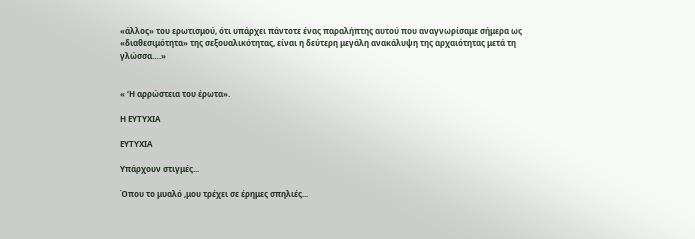«άλλος» του ερωτισμού, ότι υπάρχει πάντοτε ένας παραλήπτης αυτού που αναγνωρίσαμε σήμερα ως «διαθεσιμότητα» της σεξουαλικότητας, είναι η δεύτερη μεγάλη ανακάλυψη της αρχαιότητας μετά τη γλώσσα….»


« ‘Η αρρώστεια του έρωτα».

Η ΕΥΤΥΧΙΑ

EYTYXIA

Υπάρχουν στιγμές...

Όπου το μυαλό ,μου τρέχει σε έρημες σπηλιές...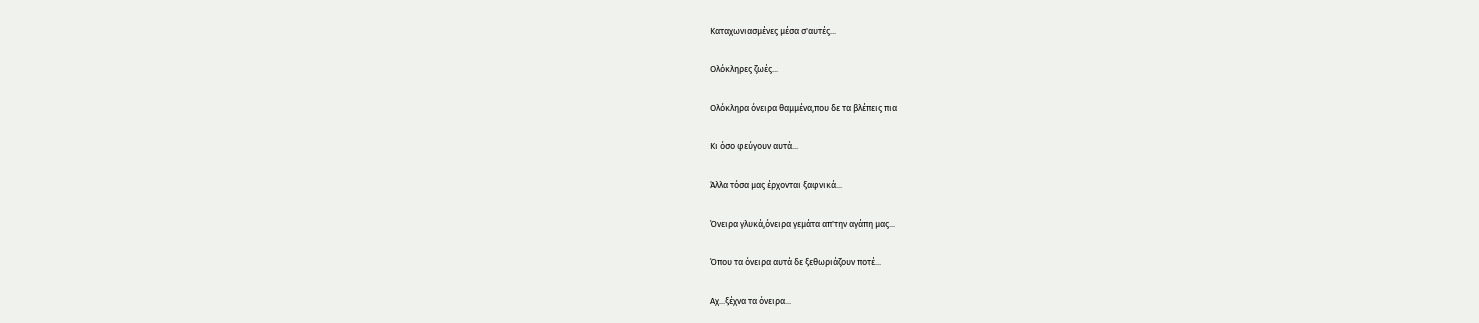Καταχωνιασμένες μέσα σ'αυτές...

Ολόκληρες ζωές...

Ολόκληρα όνειρα θαμμένα,που δε τα βλέπεις πια

Κι όσο φεύγουν αυτά...

Άλλα τόσα μας έρχονται ξαφνικά...

Όνειρα γλυκά,όνειρα γεμάτα απ'την αγάπη μας...

Όπου τα όνειρα αυτά δε ξεθωριάζουν ποτέ...

Αχ...ξέχνα τα όνειρα...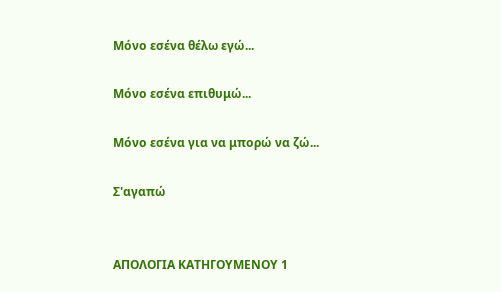Μόνο εσένα θέλω εγώ...

Μόνο εσένα επιθυμώ...

Μόνο εσένα για να μπορώ να ζώ...

Σ'αγαπώ


ΑΠΟΛΟΓΙΑ ΚΑΤΗΓΟΥΜΕΝΟΥ 1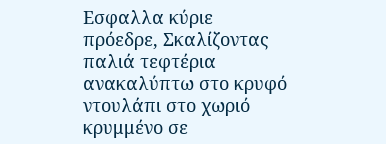Εσφαλλα κύριε πρόεδρε, Σκαλίζοντας παλιά τεφτέρια ανακαλύπτω στο κρυφό ντουλάπι στο χωριό κρυμμένο σε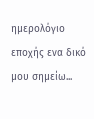ημερολόγιο εποχής ενα δικό μου σημείω...